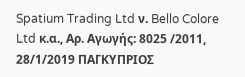Spatium Trading Ltd ν. Bello Colore Ltd κ.α., Αρ. Αγωγής: 8025 /2011, 28/1/2019 ΠΑΓΚΥΠΡΙΟΣ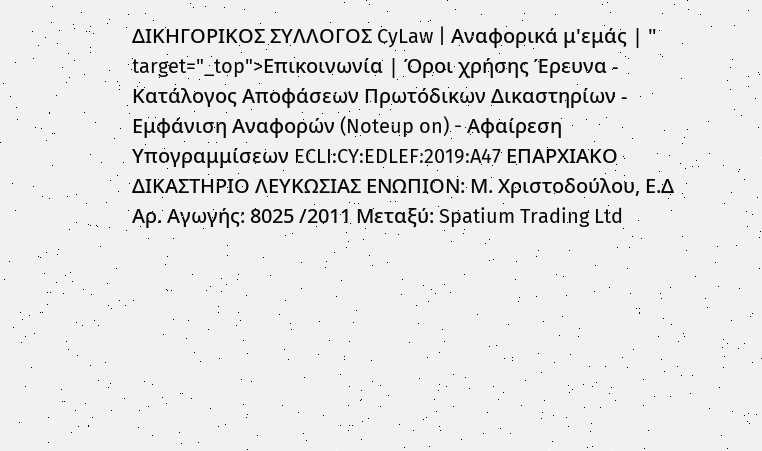ΔΙΚΗΓΟΡΙΚΟΣ ΣΥΛΛΟΓΟΣ CyLaw | Αναφορικά μ'εμάς | " target="_top">Επικοινωνία | Όροι χρήσης Έρευνα - Κατάλογος Αποφάσεων Πρωτόδικων Δικαστηρίων - Εμφάνιση Αναφορών (Noteup on) - Αφαίρεση Υπογραμμίσεων ECLI:CY:EDLEF:2019:A47 ΕΠΑΡΧΙΑΚΟ ΔΙΚΑΣΤΗΡΙΟ ΛΕΥΚΩΣΙΑΣ ΕΝΩΠΙΟΝ: Μ. Χριστοδούλου, Ε.Δ Αρ. Αγωγής: 8025 /2011 Μεταξύ: Spatium Trading Ltd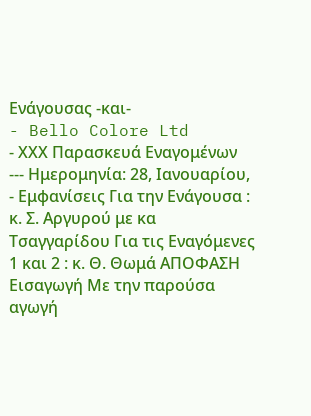Ενάγουσας -και-
- Bello Colore Ltd
- ΧΧΧ Παρασκευά Εναγομένων --- Ημερομηνία: 28, Ιανουαρίου,
- Εμφανίσεις Για την Ενάγουσα : κ. Σ. Αργυρού με κα Τσαγγαρίδου Για τις Εναγόμενες 1 και 2 : κ. Θ. Θωμά ΑΠΟΦΑΣΗ Εισαγωγή Με την παρούσα αγωγή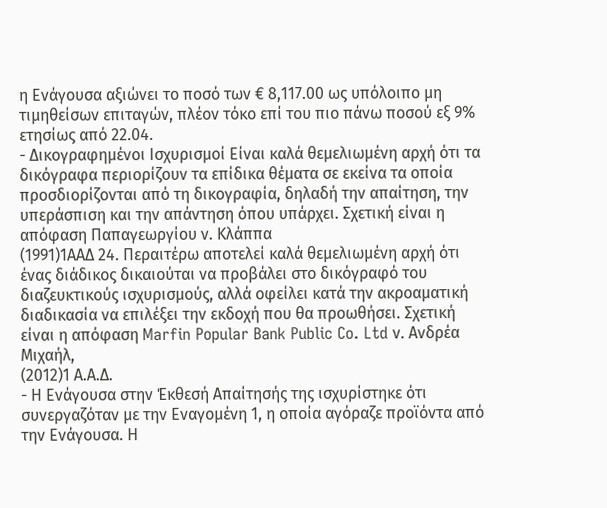η Ενάγουσα αξιώνει το ποσό των € 8,117.00 ως υπόλοιπο μη τιμηθείσων επιταγών, πλέον τόκο επί του πιο πάνω ποσού εξ 9% ετησίως από 22.04.
- Δικογραφημένοι Ισχυρισμοί Είναι καλά θεμελιωμένη αρχή ότι τα δικόγραφα περιορίζουν τα επίδικα θέματα σε εκείνα τα οποία προσδιορίζονται από τη δικογραφία, δηλαδή την απαίτηση, την υπεράσπιση και την απάντηση όπου υπάρχει. Σχετική είναι η απόφαση Παπαγεωργίου ν. Κλάππα
(1991)1ΑΑΔ 24. Περαιτέρω αποτελεί καλά θεμελιωμένη αρχή ότι ένας διάδικος δικαιούται να προβάλει στο δικόγραφό του διαζευκτικούς ισχυρισμούς, αλλά οφείλει κατά την ακροαματική διαδικασία να επιλέξει την εκδοχή που θα προωθήσει. Σχετική είναι η απόφαση Marfin Popular Bank Public Co. Ltd ν. Ανδρέα Μιχαήλ,
(2012)1 Α.Α.Δ.
- Η Ενάγουσα στην Έκθεσή Απαίτησής της ισχυρίστηκε ότι συνεργαζόταν με την Εναγομένη 1, η οποία αγόραζε προϊόντα από την Ενάγουσα. Η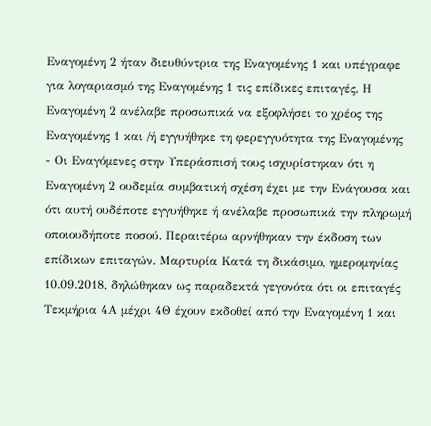Εναγομένη 2 ήταν διευθύντρια της Εναγομένης 1 και υπέγραφε για λογαριασμό της Εναγομένης 1 τις επίδικες επιταγές. Η Εναγομένη 2 ανέλαβε προσωπικά να εξοφλήσει το χρέος της Εναγομένης 1 και /ή εγγυήθηκε τη φερεγγυότητα της Εναγομένης
- Οι Εναγόμενες στην Υπεράσπισή τους ισχυρίστηκαν ότι η Εναγομένη 2 ουδεμία συμβατική σχέση έχει με την Ενάγουσα και ότι αυτή ουδέποτε εγγυήθηκε ή ανέλαβε προσωπικά την πληρωμή οποιουδήποτε ποσού. Περαιτέρω αρνήθηκαν την έκδοση των επίδικων επιταγών. Μαρτυρία Κατά τη δικάσιμο, ημερομηνίας 10.09.2018, δηλώθηκαν ως παραδεκτά γεγονότα ότι οι επιταγές Τεκμήρια 4Α μέχρι 4Θ έχουν εκδοθεί από την Εναγομένη 1 και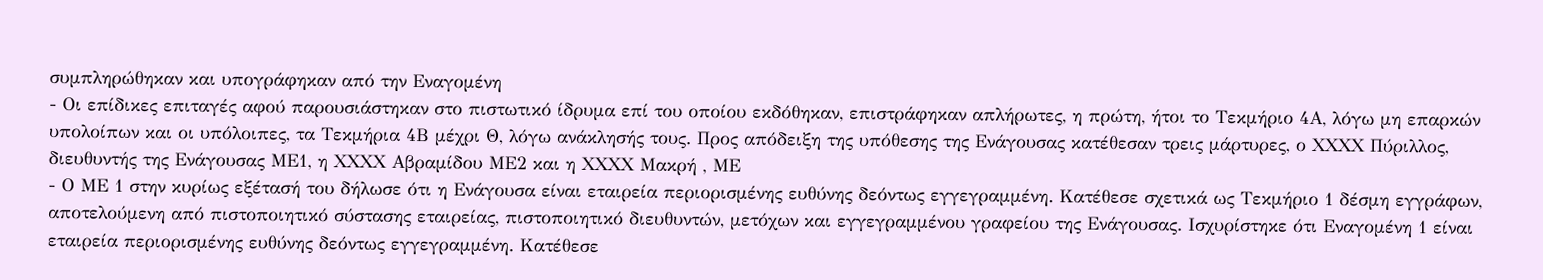συμπληρώθηκαν και υπογράφηκαν από την Εναγομένη
- Οι επίδικες επιταγές αφού παρουσιάστηκαν στο πιστωτικό ίδρυμα επί του οποίου εκδόθηκαν, επιστράφηκαν απλήρωτες, η πρώτη, ήτοι το Τεκμήριο 4Α, λόγω μη επαρκών υπολοίπων και οι υπόλοιπες, τα Τεκμήρια 4Β μέχρι Θ, λόγω ανάκλησής τους. Προς απόδειξη της υπόθεσης της Ενάγουσας κατέθεσαν τρεις μάρτυρες, ο ΧΧΧΧ Πύριλλος, διευθυντής της Ενάγουσας ΜΕ1, η ΧΧΧΧ Αβραμίδου ΜΕ2 και η ΧΧΧΧ Μακρή , ΜΕ
- Ο ΜΕ 1 στην κυρίως εξέτασή του δήλωσε ότι η Ενάγουσα είναι εταιρεία περιορισμένης ευθύνης δεόντως εγγεγραμμένη. Κατέθεσε σχετικά ως Τεκμήριο 1 δέσμη εγγράφων, αποτελούμενη από πιστοποιητικό σύστασης εταιρείας, πιστοποιητικό διευθυντών, μετόχων και εγγεγραμμένου γραφείου της Ενάγουσας. Ισχυρίστηκε ότι Εναγομένη 1 είναι εταιρεία περιορισμένης ευθύνης δεόντως εγγεγραμμένη. Κατέθεσε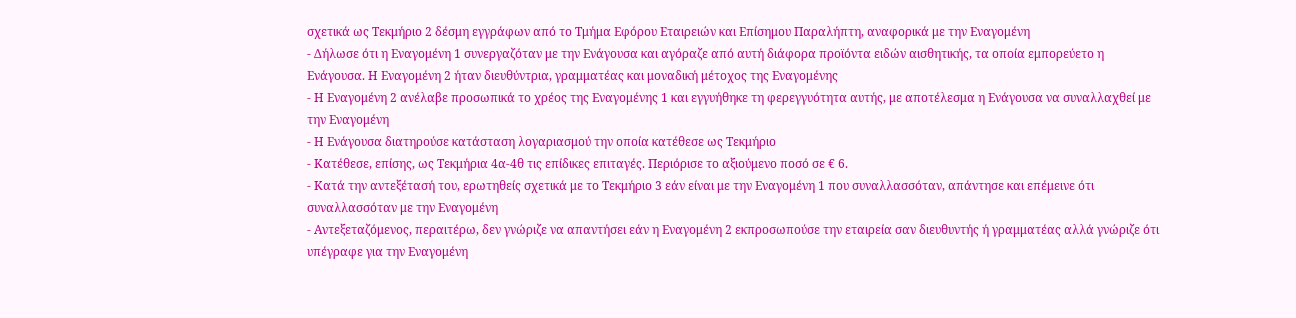σχετικά ως Τεκμήριο 2 δέσμη εγγράφων από το Τμήμα Εφόρου Εταιρειών και Επίσημου Παραλήπτη, αναφορικά με την Εναγομένη
- Δήλωσε ότι η Εναγομένη 1 συνεργαζόταν με την Ενάγουσα και αγόραζε από αυτή διάφορα προϊόντα ειδών αισθητικής, τα οποία εμπορεύετο η Ενάγουσα. Η Εναγομένη 2 ήταν διευθύντρια, γραμματέας και μοναδική μέτοχος της Εναγομένης
- Η Εναγομένη 2 ανέλαβε προσωπικά το χρέος της Εναγομένης 1 και εγγυήθηκε τη φερεγγυότητα αυτής, με αποτέλεσμα η Ενάγουσα να συναλλαχθεί με την Εναγομένη
- Η Ενάγουσα διατηρούσε κατάσταση λογαριασμού την οποία κατέθεσε ως Τεκμήριο
- Κατέθεσε, επίσης, ως Τεκμήρια 4α-4θ τις επίδικες επιταγές. Περιόρισε το αξιούμενο ποσό σε € 6.
- Κατά την αντεξέτασή του, ερωτηθείς σχετικά με το Τεκμήριο 3 εάν είναι με την Εναγομένη 1 που συναλλασσόταν, απάντησε και επέμεινε ότι συναλλασσόταν με την Εναγομένη
- Αντεξεταζόμενος, περαιτέρω, δεν γνώριζε να απαντήσει εάν η Εναγομένη 2 εκπροσωπούσε την εταιρεία σαν διευθυντής ή γραμματέας αλλά γνώριζε ότι υπέγραφε για την Εναγομένη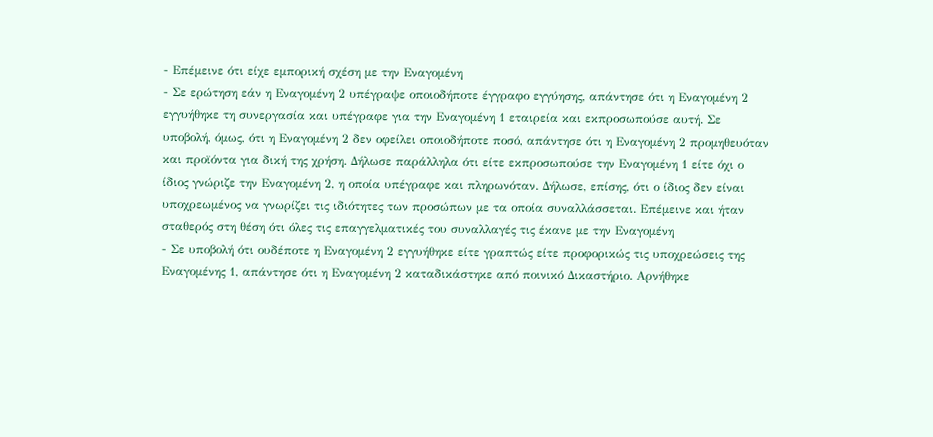- Επέμεινε ότι είχε εμπορική σχέση με την Εναγομένη
- Σε ερώτηση εάν η Εναγομένη 2 υπέγραψε οποιοδήποτε έγγραφο εγγύησης, απάντησε ότι η Εναγομένη 2 εγγυήθηκε τη συνεργασία και υπέγραφε για την Εναγομένη 1 εταιρεία και εκπροσωπούσε αυτή. Σε υποβολή, όμως, ότι η Εναγομένη 2 δεν οφείλει οποιοδήποτε ποσό, απάντησε ότι η Εναγομένη 2 προμηθευόταν και προϊόντα για δική της χρήση. Δήλωσε παράλληλα ότι είτε εκπροσωπούσε την Εναγομένη 1 είτε όχι ο ίδιος γνώριζε την Εναγομένη 2, η οποία υπέγραφε και πληρωνόταν. Δήλωσε, επίσης, ότι ο ίδιος δεν είναι υποχρεωμένος να γνωρίζει τις ιδιότητες των προσώπων με τα οποία συναλλάσσεται. Επέμεινε και ήταν σταθερός στη θέση ότι όλες τις επαγγελματικές του συναλλαγές τις έκανε με την Εναγομένη
- Σε υποβολή ότι ουδέποτε η Εναγομένη 2 εγγυήθηκε είτε γραπτώς είτε προφορικώς τις υποχρεώσεις της Εναγομένης 1, απάντησε ότι η Εναγομένη 2 καταδικάστηκε από ποινικό Δικαστήριο. Αρνήθηκε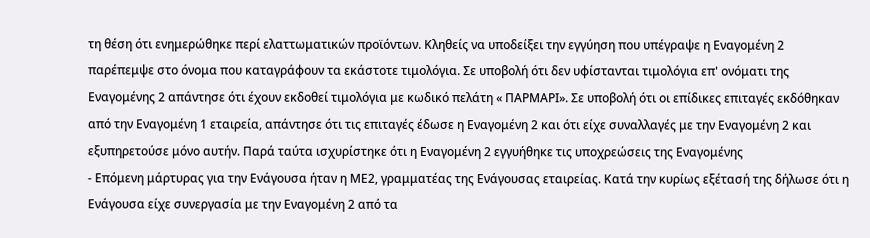τη θέση ότι ενημερώθηκε περί ελαττωματικών προϊόντων. Κληθείς να υποδείξει την εγγύηση που υπέγραψε η Εναγομένη 2 παρέπεμψε στο όνομα που καταγράφουν τα εκάστοτε τιμολόγια. Σε υποβολή ότι δεν υφίστανται τιμολόγια επ' ονόματι της Εναγομένης 2 απάντησε ότι έχουν εκδοθεί τιμολόγια με κωδικό πελάτη « ΠΑΡΜΑΡΙ». Σε υποβολή ότι οι επίδικες επιταγές εκδόθηκαν από την Εναγομένη 1 εταιρεία, απάντησε ότι τις επιταγές έδωσε η Εναγομένη 2 και ότι είχε συναλλαγές με την Εναγομένη 2 και εξυπηρετούσε μόνο αυτήν. Παρά ταύτα ισχυρίστηκε ότι η Εναγομένη 2 εγγυήθηκε τις υποχρεώσεις της Εναγομένης
- Επόμενη μάρτυρας για την Ενάγουσα ήταν η ΜΕ2, γραμματέας της Ενάγουσας εταιρείας. Κατά την κυρίως εξέτασή της δήλωσε ότι η Ενάγουσα είχε συνεργασία με την Εναγομένη 2 από τα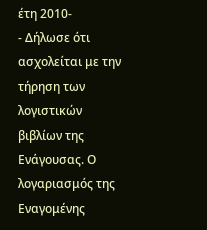έτη 2010-
- Δήλωσε ότι ασχολείται με την τήρηση των λογιστικών βιβλίων της Ενάγουσας. Ο λογαριασμός της Εναγομένης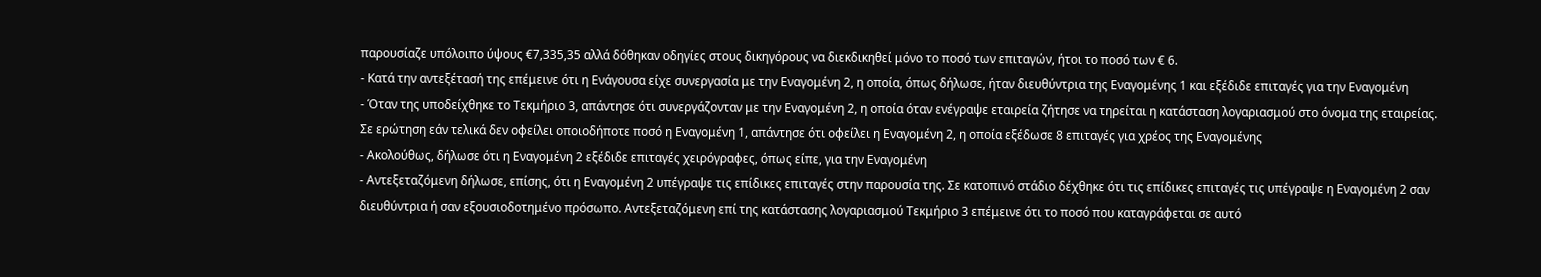παρουσίαζε υπόλοιπο ύψους €7,335,35 αλλά δόθηκαν οδηγίες στους δικηγόρους να διεκδικηθεί μόνο το ποσό των επιταγών, ήτοι το ποσό των € 6.
- Κατά την αντεξέτασή της επέμεινε ότι η Ενάγουσα είχε συνεργασία με την Εναγομένη 2, η οποία, όπως δήλωσε, ήταν διευθύντρια της Εναγομένης 1 και εξέδιδε επιταγές για την Εναγομένη
- Όταν της υποδείχθηκε το Τεκμήριο 3, απάντησε ότι συνεργάζονταν με την Εναγομένη 2, η οποία όταν ενέγραψε εταιρεία ζήτησε να τηρείται η κατάσταση λογαριασμού στο όνομα της εταιρείας. Σε ερώτηση εάν τελικά δεν οφείλει οποιοδήποτε ποσό η Εναγομένη 1, απάντησε ότι οφείλει η Εναγομένη 2, η οποία εξέδωσε 8 επιταγές για χρέος της Εναγομένης
- Ακολούθως, δήλωσε ότι η Εναγομένη 2 εξέδιδε επιταγές χειρόγραφες, όπως είπε, για την Εναγομένη
- Αντεξεταζόμενη δήλωσε, επίσης, ότι η Εναγομένη 2 υπέγραψε τις επίδικες επιταγές στην παρουσία της. Σε κατοπινό στάδιο δέχθηκε ότι τις επίδικες επιταγές τις υπέγραψε η Εναγομένη 2 σαν διευθύντρια ή σαν εξουσιοδοτημένο πρόσωπο. Αντεξεταζόμενη επί της κατάστασης λογαριασμού Τεκμήριο 3 επέμεινε ότι το ποσό που καταγράφεται σε αυτό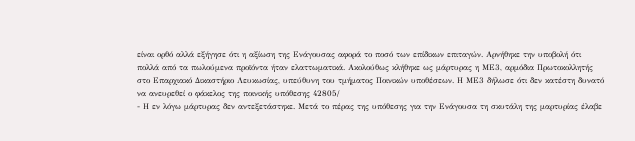είναι ορθό αλλά εξήγησε ότι η αξίωση της Ενάγουσας αφορά το ποσό των επίδικων επιταγών. Αρνήθηκε την υποβολή ότι πολλά από τα πωλούμενα προϊόντα ήταν ελαττωματικά. Ακολούθως κλήθηκε ως μάρτυρας η ΜΕ3, αρμόδια Πρωτοκολλητής στο Επαρχιακό Δικαστήριο Λευκωσίας, υπεύθυνη του τμήματος Ποινικών υποθέσεων. Η ΜΕ3 δήλωσε ότι δεν κατέστη δυνατό να ανευρεθεί ο φάκελος της ποινικής υπόθεσης 42805/
- Η εν λόγω μάρτυρας δεν αντεξετάστηκε. Μετά το πέρας της υπόθεσης για την Ενάγουσα τη σκυτάλη της μαρτυρίας έλαβε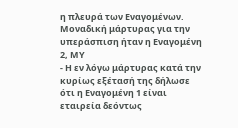η πλευρά των Εναγομένων. Μοναδική μάρτυρας για την υπεράσπιση ήταν η Εναγομένη 2, ΜΥ
- Η εν λόγω μάρτυρας κατά την κυρίως εξέτασή της δήλωσε ότι η Εναγομένη 1 είναι εταιρεία δεόντως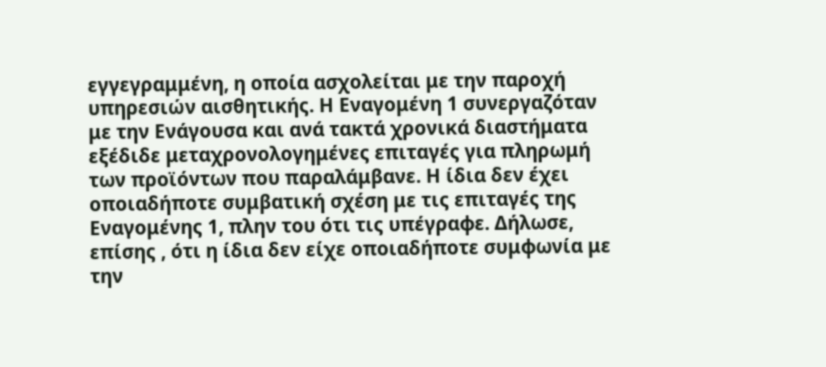εγγεγραμμένη, η οποία ασχολείται με την παροχή υπηρεσιών αισθητικής. Η Εναγομένη 1 συνεργαζόταν με την Ενάγουσα και ανά τακτά χρονικά διαστήματα εξέδιδε μεταχρονολογημένες επιταγές για πληρωμή των προϊόντων που παραλάμβανε. Η ίδια δεν έχει οποιαδήποτε συμβατική σχέση με τις επιταγές της Εναγομένης 1, πλην του ότι τις υπέγραφε. Δήλωσε, επίσης , ότι η ίδια δεν είχε οποιαδήποτε συμφωνία με την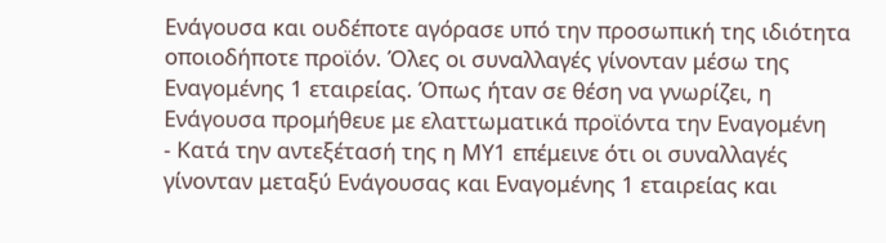Ενάγουσα και ουδέποτε αγόρασε υπό την προσωπική της ιδιότητα οποιοδήποτε προϊόν. Όλες οι συναλλαγές γίνονταν μέσω της Εναγομένης 1 εταιρείας. Όπως ήταν σε θέση να γνωρίζει, η Ενάγουσα προμήθευε με ελαττωματικά προϊόντα την Εναγομένη
- Κατά την αντεξέτασή της η ΜΥ1 επέμεινε ότι οι συναλλαγές γίνονταν μεταξύ Ενάγουσας και Εναγομένης 1 εταιρείας και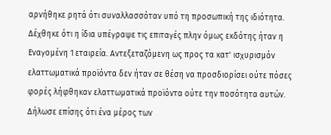αρνήθηκε ρητά ότι συναλλασσόταν υπό τη προσωπική της ιδιότητα. Δέχθηκε ότι η ίδια υπέγραψε τις επιταγές πλην όμως εκδότης ήταν η Εναγομένη 1 εταιρεία. Αντεξεταζόμενη ως προς τα κατ' ισχυρισμόν ελαττωματικά προϊόντα δεν ήταν σε θέση να προσδιορίσει ούτε πόσες φορές λήφθηκαν ελαττωματικά προϊόντα ούτε την ποσότητα αυτών. Δήλωσε επίσης ότι ένα μέρος των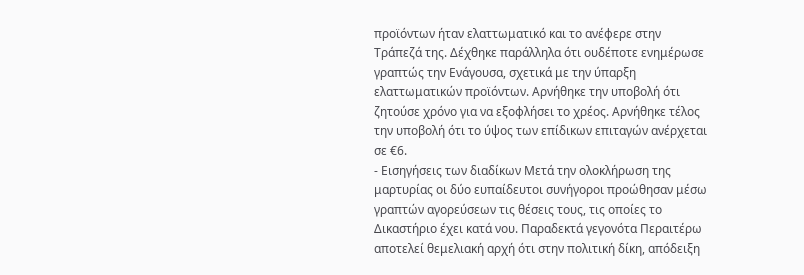προϊόντων ήταν ελαττωματικό και το ανέφερε στην Τράπεζά της. Δέχθηκε παράλληλα ότι ουδέποτε ενημέρωσε γραπτώς την Ενάγουσα, σχετικά με την ύπαρξη ελαττωματικών προϊόντων. Αρνήθηκε την υποβολή ότι ζητούσε χρόνο για να εξοφλήσει το χρέος. Αρνήθηκε τέλος την υποβολή ότι το ύψος των επίδικων επιταγών ανέρχεται σε €6.
- Εισηγήσεις των διαδίκων Μετά την ολοκλήρωση της μαρτυρίας οι δύο ευπαίδευτοι συνήγοροι προώθησαν μέσω γραπτών αγορεύσεων τις θέσεις τους, τις οποίες το Δικαστήριο έχει κατά νου. Παραδεκτά γεγονότα Περαιτέρω αποτελεί θεμελιακή αρχή ότι στην πολιτική δίκη, απόδειξη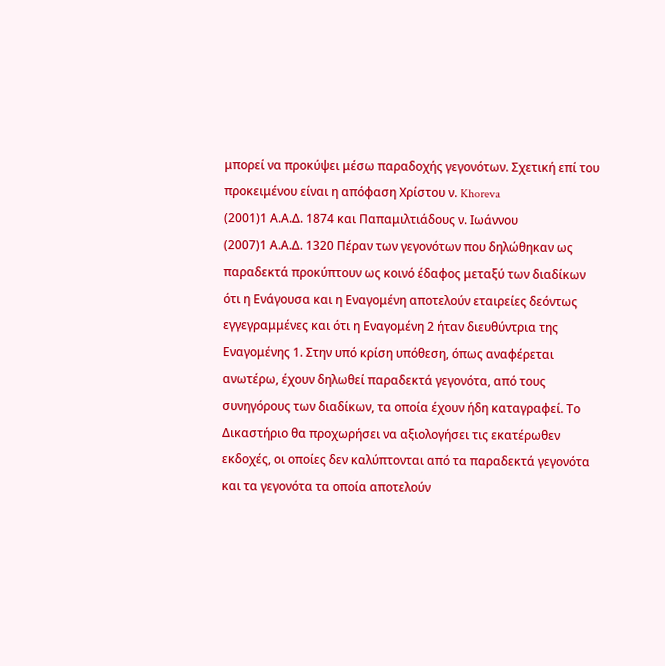μπορεί να προκύψει μέσω παραδοχής γεγονότων. Σχετική επί του προκειμένου είναι η απόφαση Χρίστου ν. Khoreva
(2001)1 Α.Α.Δ. 1874 και Παπαμιλτιάδους ν. Ιωάννου
(2007)1 Α.Α.Δ. 1320 Πέραν των γεγονότων που δηλώθηκαν ως παραδεκτά προκύπτουν ως κοινό έδαφος μεταξύ των διαδίκων ότι η Ενάγουσα και η Εναγομένη αποτελούν εταιρείες δεόντως εγγεγραμμένες και ότι η Εναγομένη 2 ήταν διευθύντρια της Εναγομένης 1. Στην υπό κρίση υπόθεση, όπως αναφέρεται ανωτέρω, έχουν δηλωθεί παραδεκτά γεγονότα, από τους συνηγόρους των διαδίκων, τα οποία έχουν ήδη καταγραφεί. Το Δικαστήριο θα προχωρήσει να αξιολογήσει τις εκατέρωθεν εκδοχές, οι οποίες δεν καλύπτονται από τα παραδεκτά γεγονότα και τα γεγονότα τα οποία αποτελούν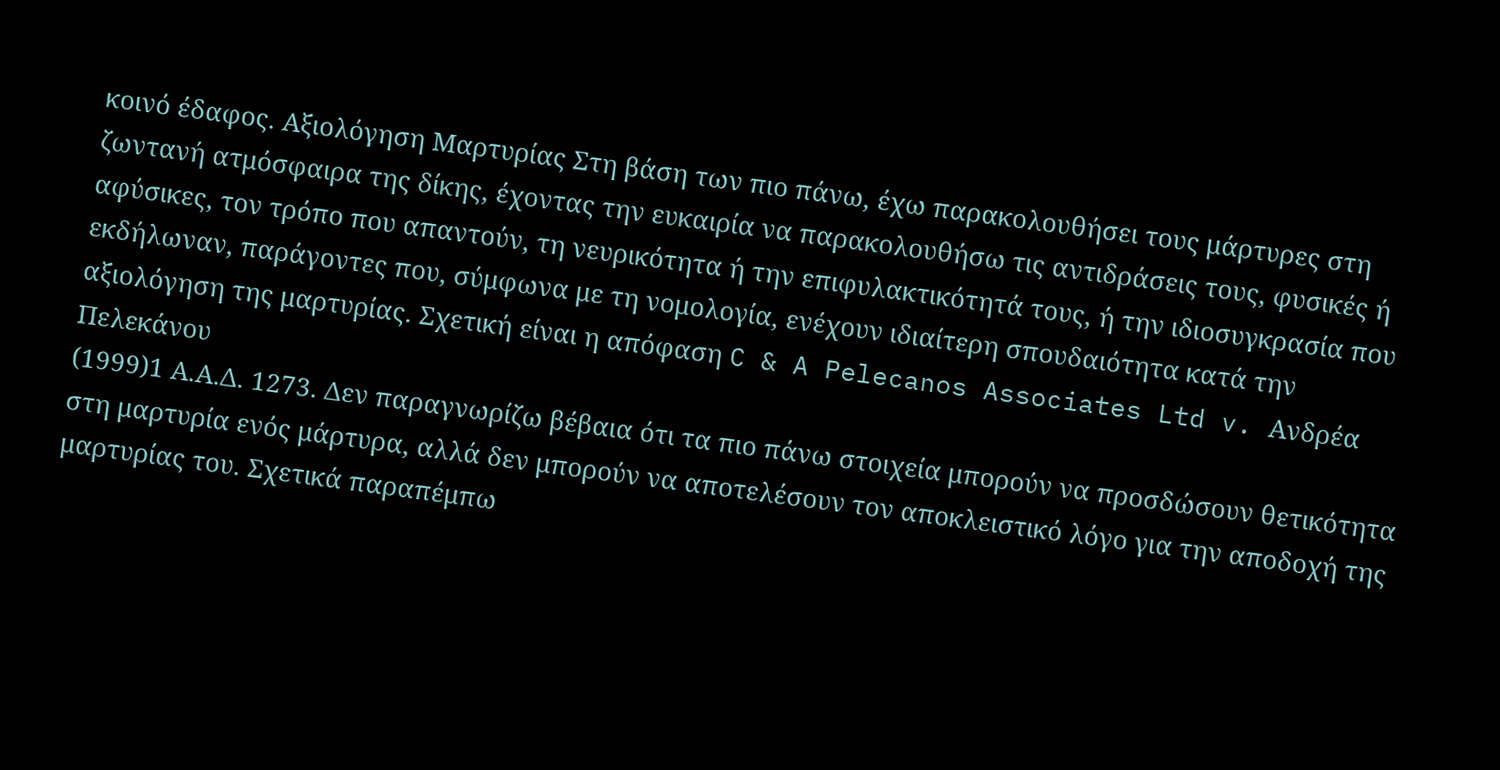κοινό έδαφος. Αξιολόγηση Μαρτυρίας Στη βάση των πιο πάνω, έχω παρακολουθήσει τους μάρτυρες στη ζωντανή ατμόσφαιρα της δίκης, έχοντας την ευκαιρία να παρακολουθήσω τις αντιδράσεις τους, φυσικές ή αφύσικες, τον τρόπο που απαντούν, τη νευρικότητα ή την επιφυλακτικότητά τους, ή την ιδιοσυγκρασία που εκδήλωναν, παράγοντες που, σύμφωνα με τη νομολογία, ενέχουν ιδιαίτερη σπουδαιότητα κατά την αξιολόγηση της μαρτυρίας. Σχετική είναι η απόφαση C & A Pelecanos Associates Ltd v. Ανδρέα Πελεκάνου
(1999)1 Α.Α.Δ. 1273. Δεν παραγνωρίζω βέβαια ότι τα πιο πάνω στοιχεία μπορούν να προσδώσουν θετικότητα στη μαρτυρία ενός μάρτυρα, αλλά δεν μπορούν να αποτελέσουν τον αποκλειστικό λόγο για την αποδοχή της μαρτυρίας του. Σχετικά παραπέμπω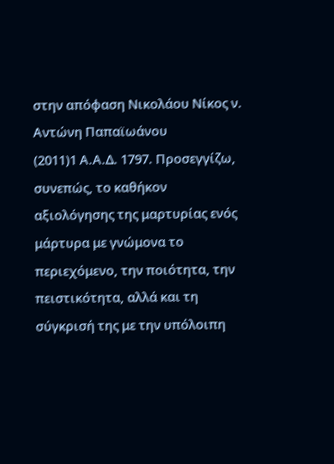στην απόφαση Νικολάου Νίκος ν. Aντώνη Παπαϊωάνου
(2011)1 Α.Α.Δ. 1797. Προσεγγίζω, συνεπώς, το καθήκον αξιολόγησης της μαρτυρίας ενός μάρτυρα με γνώμονα το περιεχόμενο, την ποιότητα, την πειστικότητα, αλλά και τη σύγκρισή της με την υπόλοιπη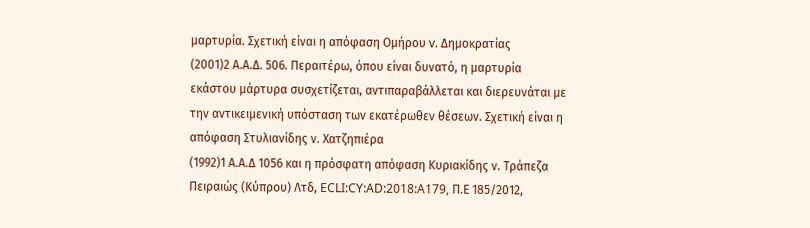μαρτυρία. Σχετική είναι η απόφαση Ομήρου v. Δημοκρατίας
(2001)2 Α.Α.Δ. 506. Περαιτέρω, όπου είναι δυνατό, η μαρτυρία εκάστου μάρτυρα συσχετίζεται, αντιπαραβάλλεται και διερευνάται με την αντικειμενική υπόσταση των εκατέρωθεν θέσεων. Σχετική είναι η απόφαση Στυλιανίδης ν. Χατζηπιέρα
(1992)1 Α.Α.Δ 1056 και η πρόσφατη απόφαση Κυριακίδης ν. Τράπεζα Πειραιώς (Κύπρου) Λτδ, ECLI:CY:AD:2018:A179, Π.Ε 185/2012,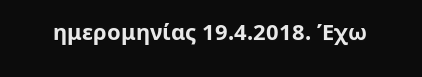ημερομηνίας 19.4.2018. Έχω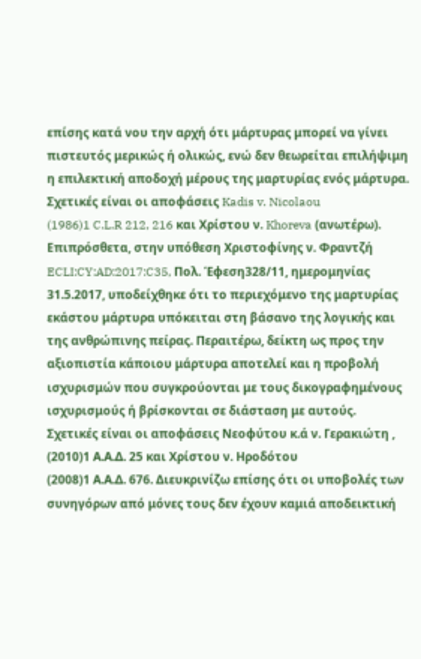επίσης κατά νου την αρχή ότι μάρτυρας μπορεί να γίνει πιστευτός μερικώς ή ολικώς, ενώ δεν θεωρείται επιλήψιμη η επιλεκτική αποδοχή μέρους της μαρτυρίας ενός μάρτυρα. Σχετικές είναι οι αποφάσεις Kadis v. Nicolaou
(1986)1 C.L.R 212, 216 και Χρίστου ν. Khoreva (ανωτέρω). Επιπρόσθετα, στην υπόθεση Χριστοφίνης ν. Φραντζή ECLI:CY:AD:2017:C35, Πολ. Έφεση328/11, ημερομηνίας 31.5.2017, υποδείχθηκε ότι το περιεχόμενο της μαρτυρίας εκάστου μάρτυρα υπόκειται στη βάσανο της λογικής και της ανθρώπινης πείρας. Περαιτέρω, δείκτη ως προς την αξιοπιστία κάποιου μάρτυρα αποτελεί και η προβολή ισχυρισμών που συγκρούονται με τους δικογραφημένους ισχυρισμούς ή βρίσκονται σε διάσταση με αυτούς. Σχετικές είναι οι αποφάσεις Νεοφύτου κ.ά ν. Γερακιώτη ,
(2010)1 Α.Α.Δ. 25 και Χρίστου ν. Ηροδότου
(2008)1 Α.Α.Δ. 676. Διευκρινίζω επίσης ότι οι υποβολές των συνηγόρων από μόνες τους δεν έχουν καμιά αποδεικτική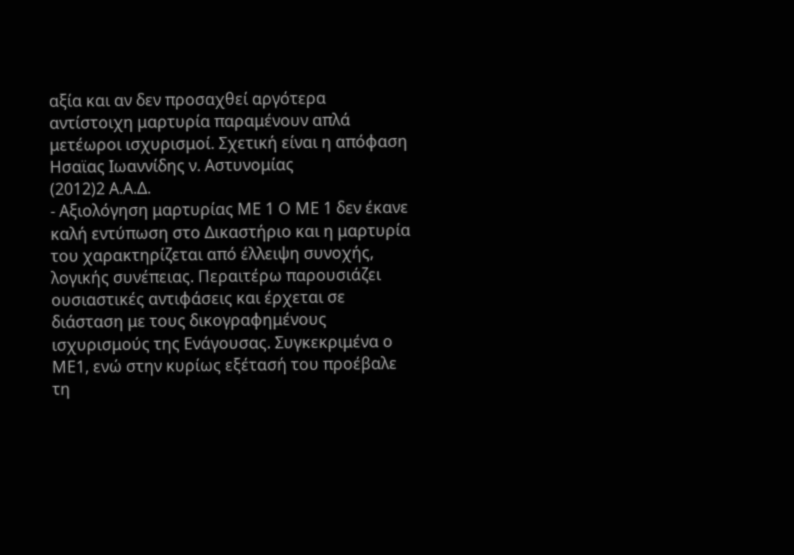αξία και αν δεν προσαχθεί αργότερα αντίστοιχη μαρτυρία παραμένουν απλά μετέωροι ισχυρισμοί. Σχετική είναι η απόφαση Ησαϊας Ιωαννίδης ν. Αστυνομίας
(2012)2 Α.Α.Δ.
- Αξιολόγηση μαρτυρίας ΜΕ 1 Ο ΜΕ 1 δεν έκανε καλή εντύπωση στο Δικαστήριο και η μαρτυρία του χαρακτηρίζεται από έλλειψη συνοχής, λογικής συνέπειας. Περαιτέρω παρουσιάζει ουσιαστικές αντιφάσεις και έρχεται σε διάσταση με τους δικογραφημένους ισχυρισμούς της Ενάγουσας. Συγκεκριμένα ο ΜΕ1, ενώ στην κυρίως εξέτασή του προέβαλε τη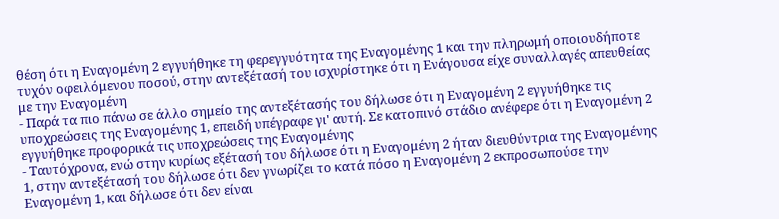θέση ότι η Εναγομένη 2 εγγυήθηκε τη φερεγγυότητα της Εναγομένης 1 και την πληρωμή οποιουδήποτε τυχόν οφειλόμενου ποσού, στην αντεξέτασή του ισχυρίστηκε ότι η Ενάγουσα είχε συναλλαγές απευθείας με την Εναγομένη
- Παρά τα πιο πάνω σε άλλο σημείο της αντεξέτασής του δήλωσε ότι η Εναγομένη 2 εγγυήθηκε τις υποχρεώσεις της Εναγομένης 1, επειδή υπέγραφε γι' αυτή. Σε κατοπινό στάδιο ανέφερε ότι η Εναγομένη 2 εγγυήθηκε προφορικά τις υποχρεώσεις της Εναγομένης
- Ταυτόχρονα, ενώ στην κυρίως εξέτασή του δήλωσε ότι η Εναγομένη 2 ήταν διευθύντρια της Εναγομένης 1, στην αντεξέτασή του δήλωσε ότι δεν γνωρίζει το κατά πόσο η Εναγομένη 2 εκπροσωπούσε την Εναγομένη 1, και δήλωσε ότι δεν είναι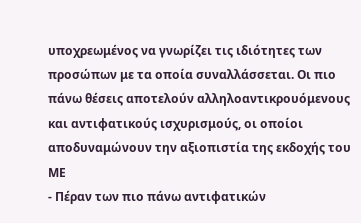υποχρεωμένος να γνωρίζει τις ιδιότητες των προσώπων με τα οποία συναλλάσσεται. Οι πιο πάνω θέσεις αποτελούν αλληλοαντικρουόμενους και αντιφατικούς ισχυρισμούς, οι οποίοι αποδυναμώνουν την αξιοπιστία της εκδοχής του ΜΕ
- Πέραν των πιο πάνω αντιφατικών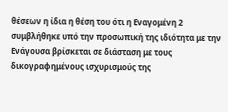θέσεων η ίδια η θέση του ότι η Εναγομένη 2 συμβλήθηκε υπό την προσωπική της ιδιότητα με την Ενάγουσα βρίσκεται σε διάσταση με τους δικογραφημένους ισχυρισμούς της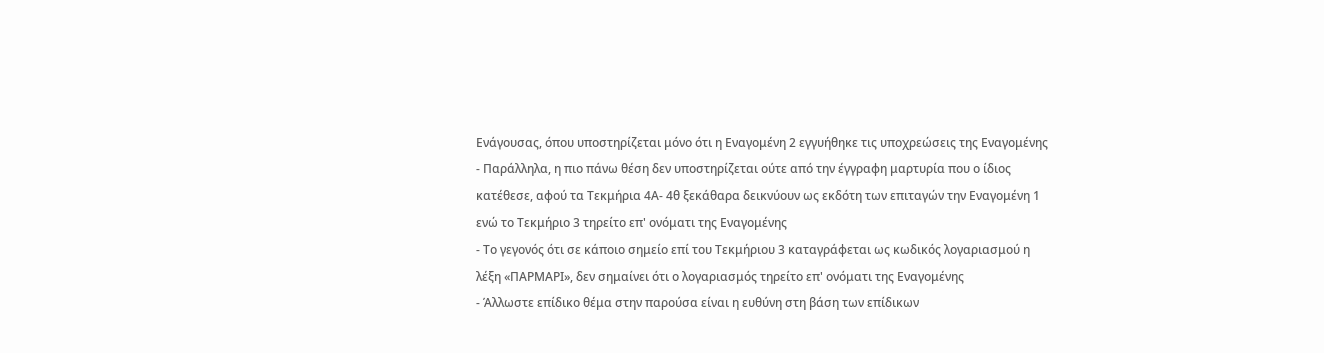Ενάγουσας, όπου υποστηρίζεται μόνο ότι η Εναγομένη 2 εγγυήθηκε τις υποχρεώσεις της Εναγομένης
- Παράλληλα, η πιο πάνω θέση δεν υποστηρίζεται ούτε από την έγγραφη μαρτυρία που ο ίδιος κατέθεσε, αφού τα Τεκμήρια 4Α- 4θ ξεκάθαρα δεικνύουν ως εκδότη των επιταγών την Εναγομένη 1 ενώ το Τεκμήριο 3 τηρείτο επ' ονόματι της Εναγομένης
- Το γεγονός ότι σε κάποιο σημείο επί του Τεκμήριου 3 καταγράφεται ως κωδικός λογαριασμού η λέξη «ΠΑΡΜΑΡΙ», δεν σημαίνει ότι ο λογαριασμός τηρείτο επ' ονόματι της Εναγομένης
- Άλλωστε επίδικο θέμα στην παρούσα είναι η ευθύνη στη βάση των επίδικων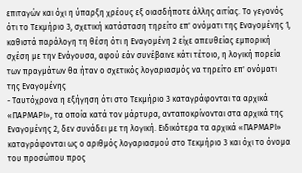επιταγών και όχι η ύπαρξη χρέους εξ οιασδήποτε άλλης αιτίας. Το γεγονός ότι το Τεκμήριο 3, σχετική κατάσταση τηρείτο επ' ονόματι της Εναγομένης 1, καθιστά παράλογη τη θέση ότι η Εναγομένη 2 είχε απευθείας εμπορική σχέση με την Ενάγουσα, αφού εάν συνέβαινε κάτι τέτοιο, η λογική πορεία των πραγμάτων θα ήταν ο σχετικός λογαριασμός να τηρείτο επ' ονόματι της Εναγομένης
- Ταυτόχρονα η εξήγηση ότι στο Τεκμήριο 3 καταγράφονται τα αρχικά «ΠΑΡΜΑΡΙ», τα οποία κατά τον μάρτυρα, ανταποκρίνονται στα αρχικά της Εναγομένης 2, δεν συνάδει με τη λογική. Ειδικότερα τα αρχικά «ΠΑΡΜΑΡΙ» καταγράφονται ως ο αριθμός λογαριασμού στο Τεκμήριο 3 και όχι το όνομα του προσώπου προς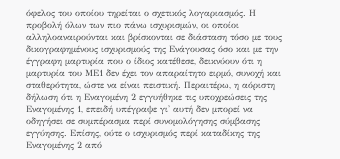όφελος του οποίου τηρείται ο σχετικός λογαριασμός. Η προβολή όλων των πιο πάνω ισχυρισμών, οι οποίοι αλληλοαναιρούνται και βρίσκονται σε διάσταση τόσο με τους δικογραφημένους ισχυρισμούς της Ενάγουσας όσο και με την έγγραφη μαρτυρία που ο ίδιος κατέθεσε, δεικνύουν ότι η μαρτυρία του ΜΕ1 δεν έχει τον απαραίτητο ειρμό, συνοχή και σταθερότητα, ώστε να είναι πειστική. Περαιτέρω, η αόριστη δήλωση ότι η Εναγομένη 2 εγγυήθηκε τις υποχρεώσεις της Εναγομένης 1, επειδή υπέγραψε γι' αυτή δεν μπορεί να οδηγήσει σε συμπέρασμα περί συνομολόγησης σύμβασης εγγύησης. Επίσης, ούτε ο ισχυρισμός περί καταδίκης της Εναγομένης 2 από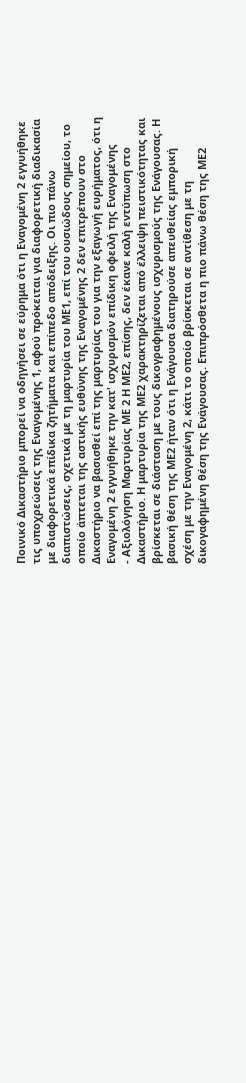Ποινικό Δικαστήριο μπορεί να οδηγήσει σε εύρημα ότι η Εναγομένη 2 εγγυήθηκε τις υποχρεώσεις της Εναγομένης 1, αφού πρόκειται για διαφορετική διαδικασία με διαφορετικά επίδικα ζητήματα και επίπεδο απόδειξης. Οι πιο πάνω διαπιστώσεις, σχετικά με τη μαρτυρία του ΜΕ1, επί του ουσιώδους σημείου, το οποίο άπτεται της αστικής ευθύνης της Εναγομένης 2 δεν επιτρέπουν στο Δικαστήριο να βασισθεί επί της μαρτυρίας του για την εξαγωγή ευρήματος, ότι η Εναγομένη 2 εγγυήθηκε την κατ' ισχυρισμόν επίδικη οφειλή της Εναγομένης
- Αξιολόγηση Μαρτυρίας ΜΕ 2 Η ΜΕ2, επίσης, δεν έκανε καλή εντύπωση στο Δικαστήριο. Η μαρτυρία της ΜΕ2 χαρακτηρίζεται από έλλειψη πειστικότητας και βρίσκεται σε διάσταση με τους δικογραφημένους ισχυρισμούς της Ενάγουσας. Η βασική θέση της ΜΕ2 ήταν ότι η Ενάγουσα διατηρούσε απευθείας εμπορική σχέση με την Εναγομένη 2, κάτι το οποίο βρίσκεται σε αντίθεση με τη δικογαφημένη θέση της Ενάγουσας. Επιπρόσθετα η πιο πάνω θέση της ΜΕ2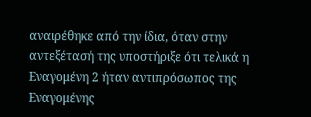αναιρέθηκε από την ίδια, όταν στην αντεξέτασή της υποστήριξε ότι τελικά η Εναγομένη 2 ήταν αντιπρόσωπος της Εναγομένης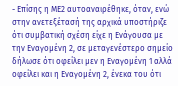- Επίσης η ΜΕ2 αυτοαναιρέθηκε, όταν, ενώ στην ανετεξέτασή της αρχικά υποστήριζε ότι συμβατική σχέση είχε η Ενάγουσα με την Εναγομένη 2, σε μεταγενέστερο σημείο δήλωσε ότι οφείλει μεν η Εναγομένη 1 αλλά οφείλει και η Εναγομένη 2, ένεκα του ότι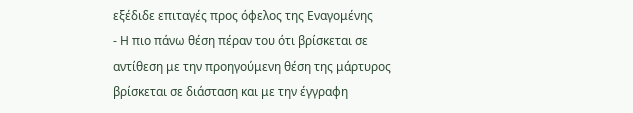εξέδιδε επιταγές προς όφελος της Εναγομένης
- Η πιο πάνω θέση πέραν του ότι βρίσκεται σε αντίθεση με την προηγούμενη θέση της μάρτυρος βρίσκεται σε διάσταση και με την έγγραφη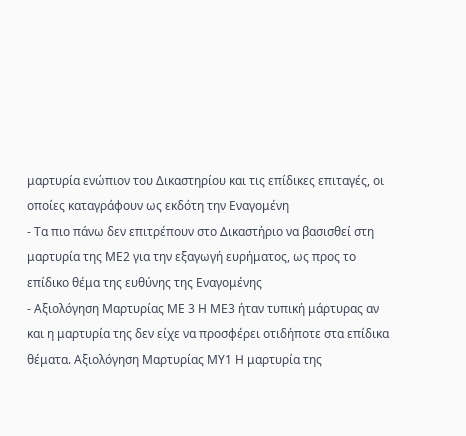μαρτυρία ενώπιον του Δικαστηρίου και τις επίδικες επιταγές, οι οποίες καταγράφουν ως εκδότη την Εναγομένη
- Τα πιο πάνω δεν επιτρέπουν στο Δικαστήριο να βασισθεί στη μαρτυρία της ΜΕ2 για την εξαγωγή ευρήματος, ως προς το επίδικο θέμα της ευθύνης της Εναγομένης
- Αξιολόγηση Μαρτυρίας ΜΕ 3 Η ΜΕ3 ήταν τυπική μάρτυρας αν και η μαρτυρία της δεν είχε να προσφέρει οτιδήποτε στα επίδικα θέματα. Αξιολόγηση Μαρτυρίας ΜΥ1 Η μαρτυρία της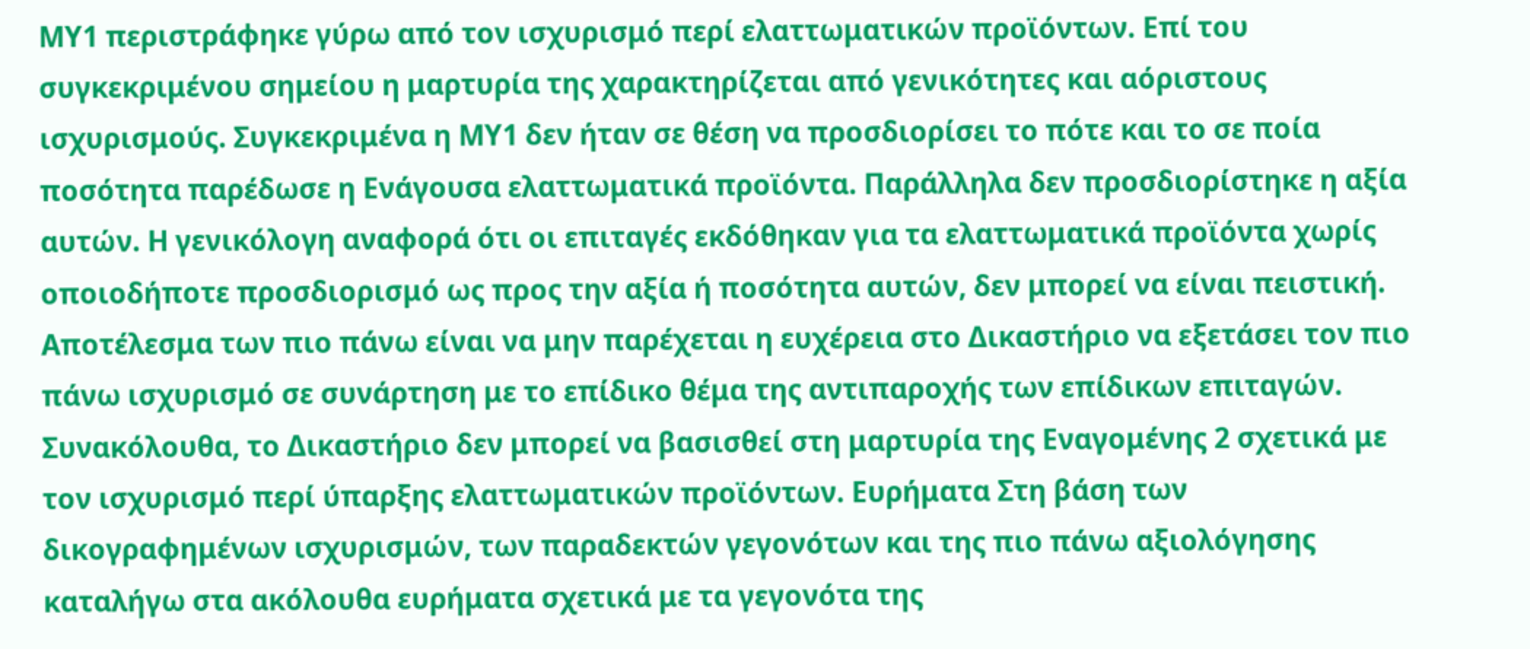ΜΥ1 περιστράφηκε γύρω από τον ισχυρισμό περί ελαττωματικών προϊόντων. Επί του συγκεκριμένου σημείου η μαρτυρία της χαρακτηρίζεται από γενικότητες και αόριστους ισχυρισμούς. Συγκεκριμένα η ΜΥ1 δεν ήταν σε θέση να προσδιορίσει το πότε και το σε ποία ποσότητα παρέδωσε η Ενάγουσα ελαττωματικά προϊόντα. Παράλληλα δεν προσδιορίστηκε η αξία αυτών. Η γενικόλογη αναφορά ότι οι επιταγές εκδόθηκαν για τα ελαττωματικά προϊόντα χωρίς οποιοδήποτε προσδιορισμό ως προς την αξία ή ποσότητα αυτών, δεν μπορεί να είναι πειστική. Αποτέλεσμα των πιο πάνω είναι να μην παρέχεται η ευχέρεια στο Δικαστήριο να εξετάσει τον πιο πάνω ισχυρισμό σε συνάρτηση με το επίδικο θέμα της αντιπαροχής των επίδικων επιταγών. Συνακόλουθα, το Δικαστήριο δεν μπορεί να βασισθεί στη μαρτυρία της Εναγομένης 2 σχετικά με τον ισχυρισμό περί ύπαρξης ελαττωματικών προϊόντων. Ευρήματα Στη βάση των δικογραφημένων ισχυρισμών, των παραδεκτών γεγονότων και της πιο πάνω αξιολόγησης καταλήγω στα ακόλουθα ευρήματα σχετικά με τα γεγονότα της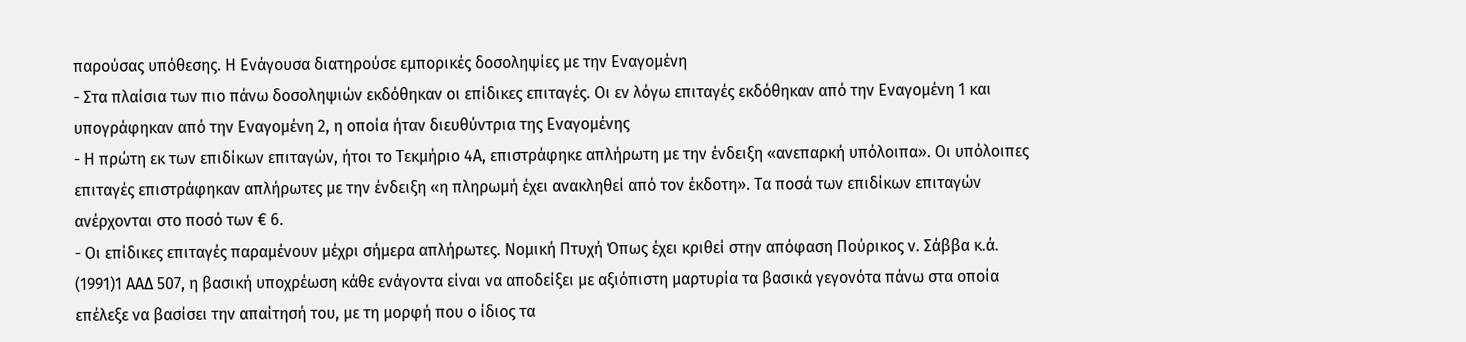παρούσας υπόθεσης. Η Ενάγουσα διατηρούσε εμπορικές δοσοληψίες με την Εναγομένη
- Στα πλαίσια των πιο πάνω δοσοληψιών εκδόθηκαν οι επίδικες επιταγές. Οι εν λόγω επιταγές εκδόθηκαν από την Εναγομένη 1 και υπογράφηκαν από την Εναγομένη 2, η οποία ήταν διευθύντρια της Εναγομένης
- Η πρώτη εκ των επιδίκων επιταγών, ήτοι το Τεκμήριο 4Α, επιστράφηκε απλήρωτη με την ένδειξη «ανεπαρκή υπόλοιπα». Οι υπόλοιπες επιταγές επιστράφηκαν απλήρωτες με την ένδειξη «η πληρωμή έχει ανακληθεί από τον έκδοτη». Τα ποσά των επιδίκων επιταγών ανέρχονται στο ποσό των € 6.
- Οι επίδικες επιταγές παραμένουν μέχρι σήμερα απλήρωτες. Νομική Πτυχή Όπως έχει κριθεί στην απόφαση Πούρικος ν. Σάββα κ.ά.
(1991)1 ΑΑΔ 507, η βασική υποχρέωση κάθε ενάγοντα είναι να αποδείξει με αξιόπιστη μαρτυρία τα βασικά γεγονότα πάνω στα οποία επέλεξε να βασίσει την απαίτησή του, με τη μορφή που ο ίδιος τα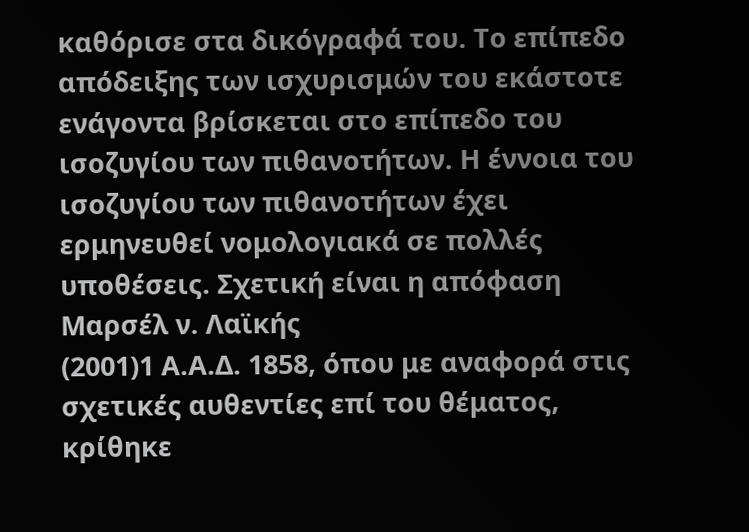καθόρισε στα δικόγραφά του. Το επίπεδο απόδειξης των ισχυρισμών του εκάστοτε ενάγοντα βρίσκεται στο επίπεδο του ισοζυγίου των πιθανοτήτων. Η έννοια του ισοζυγίου των πιθανοτήτων έχει ερμηνευθεί νομολογιακά σε πολλές υποθέσεις. Σχετική είναι η απόφαση Μαρσέλ ν. Λαϊκής
(2001)1 Α.Α.Δ. 1858, όπου με αναφορά στις σχετικές αυθεντίες επί του θέματος, κρίθηκε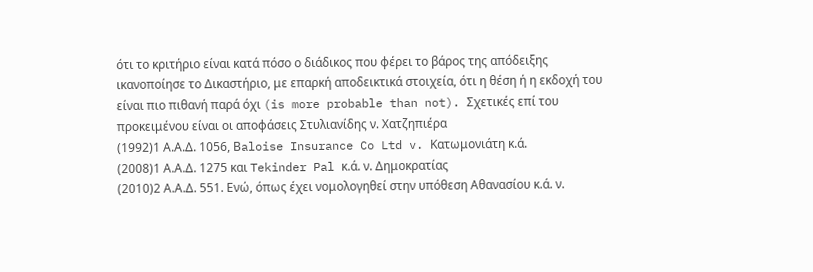ότι το κριτήριο είναι κατά πόσο ο διάδικος που φέρει το βάρος της απόδειξης ικανοποίησε το Δικαστήριο, με επαρκή αποδεικτικά στοιχεία, ότι η θέση ή η εκδοχή του είναι πιο πιθανή παρά όχι (is more probable than not). Σχετικές επί του προκειμένου είναι οι αποφάσεις Στυλιανίδης ν. Χατζηπιέρα
(1992)1 Α.Α.Δ. 1056, Βaloise Insurance Co Ltd v. Κατωμονιάτη κ.ά.
(2008)1 Α.Α.Δ. 1275 και Tekinder Pal κ.ά. ν. Δημοκρατίας
(2010)2 Α.Α.Δ. 551. Ενώ, όπως έχει νομολογηθεί στην υπόθεση Αθανασίου κ.ά. ν.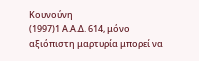Κουνούνη
(1997)1 Α.Α.Δ. 614, μόνο αξιόπιστη μαρτυρία μπορεί να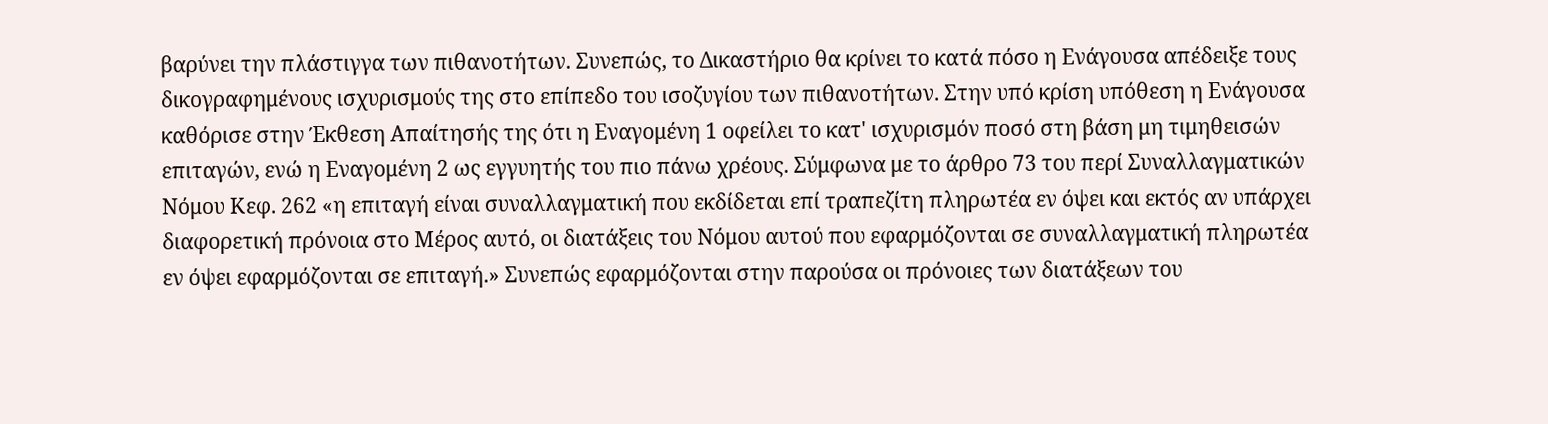βαρύνει την πλάστιγγα των πιθανοτήτων. Συνεπώς, το Δικαστήριο θα κρίνει το κατά πόσο η Ενάγουσα απέδειξε τους δικογραφημένους ισχυρισμούς της στο επίπεδο του ισοζυγίου των πιθανοτήτων. Στην υπό κρίση υπόθεση η Ενάγουσα καθόρισε στην Έκθεση Απαίτησής της ότι η Εναγομένη 1 οφείλει το κατ' ισχυρισμόν ποσό στη βάση μη τιμηθεισών επιταγών, ενώ η Εναγομένη 2 ως εγγυητής του πιο πάνω χρέους. Σύμφωνα με το άρθρο 73 του περί Συναλλαγματικών Νόμου Κεφ. 262 «η επιταγή είναι συναλλαγματική που εκδίδεται επί τραπεζίτη πληρωτέα εν όψει και εκτός αν υπάρχει διαφορετική πρόνοια στο Μέρος αυτό, οι διατάξεις του Νόμου αυτού που εφαρμόζονται σε συναλλαγματική πληρωτέα εν όψει εφαρμόζονται σε επιταγή.» Συνεπώς εφαρμόζονται στην παρούσα οι πρόνοιες των διατάξεων του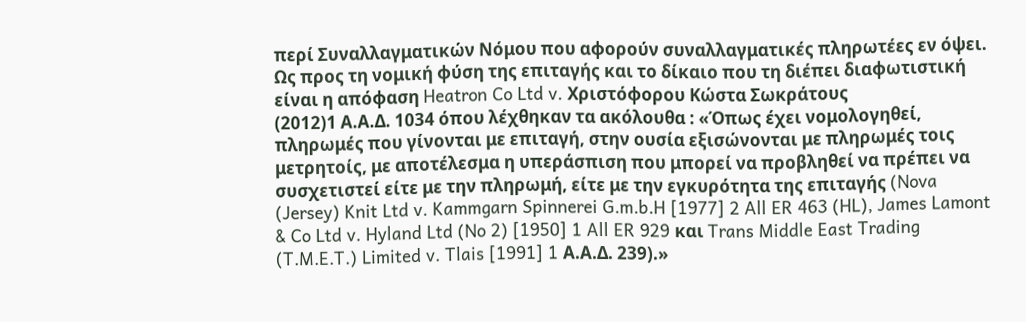περί Συναλλαγματικών Νόμου που αφορούν συναλλαγματικές πληρωτέες εν όψει. Ως προς τη νομική φύση της επιταγής και το δίκαιο που τη διέπει διαφωτιστική είναι η απόφαση Heatron Co Ltd v. Χριστόφορου Κώστα Σωκράτους
(2012)1 Α.Α.Δ. 1034 όπου λέχθηκαν τα ακόλουθα : «Όπως έχει νομολογηθεί, πληρωμές που γίνονται με επιταγή, στην ουσία εξισώνονται με πληρωμές τοις μετρητοίς, με αποτέλεσμα η υπεράσπιση που μπορεί να προβληθεί να πρέπει να συσχετιστεί είτε με την πληρωμή, είτε με την εγκυρότητα της επιταγής (Nova (Jersey) Knit Ltd v. Kammgarn Spinnerei G.m.b.H [1977] 2 All ER 463 (HL), James Lamont & Co Ltd v. Hyland Ltd (No 2) [1950] 1 All ER 929 και Trans Middle East Trading (T.M.E.T.) Limited v. Tlais [1991] 1 Α.Α.Δ. 239).»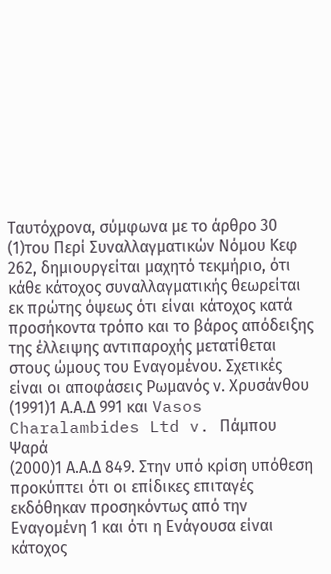Ταυτόχρονα, σύμφωνα με το άρθρο 30
(1)του Περί Συναλλαγματικών Νόμου Κεφ 262, δημιουργείται μαχητό τεκμήριο, ότι κάθε κάτοχος συναλλαγματικής θεωρείται εκ πρώτης όψεως ότι είναι κάτοχος κατά προσήκοντα τρόπο και το βάρος απόδειξης της έλλειψης αντιπαροχής μετατίθεται στους ώμους του Εναγομένου. Σχετικές είναι οι αποφάσεις Ρωμανός ν. Χρυσάνθου
(1991)1 Α.Α.Δ 991 και Vasos Charalambides Ltd v. Πάμπου Ψαρά
(2000)1 Α.Α.Δ 849. Στην υπό κρίση υπόθεση προκύπτει ότι οι επίδικες επιταγές εκδόθηκαν προσηκόντως από την Εναγομένη 1 και ότι η Ενάγουσα είναι κάτοχος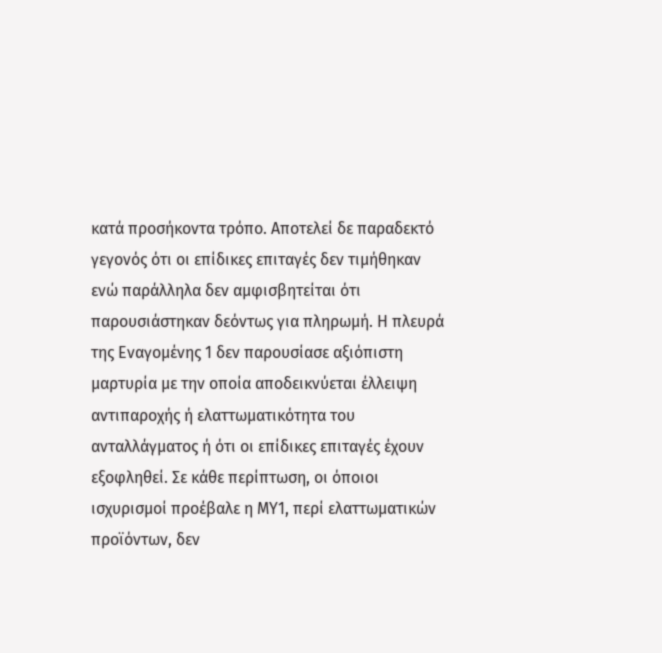κατά προσήκοντα τρόπο. Αποτελεί δε παραδεκτό γεγονός ότι οι επίδικες επιταγές δεν τιμήθηκαν ενώ παράλληλα δεν αμφισβητείται ότι παρουσιάστηκαν δεόντως για πληρωμή. Η πλευρά της Εναγομένης 1 δεν παρουσίασε αξιόπιστη μαρτυρία με την οποία αποδεικνύεται έλλειψη αντιπαροχής ή ελαττωματικότητα του ανταλλάγματος ή ότι οι επίδικες επιταγές έχουν εξοφληθεί. Σε κάθε περίπτωση, οι όποιοι ισχυρισμοί προέβαλε η ΜΥ1, περί ελαττωματικών προϊόντων, δεν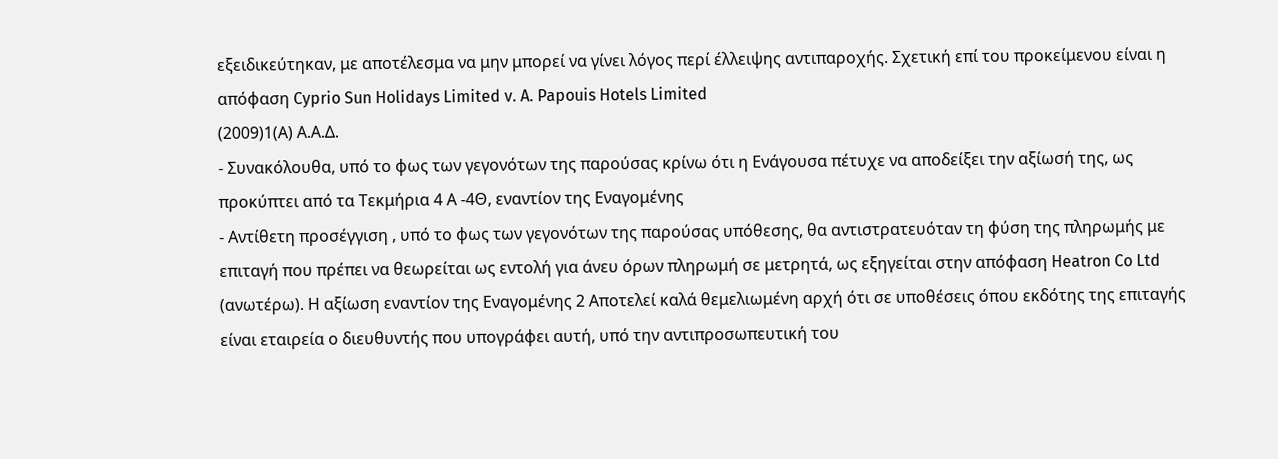εξειδικεύτηκαν, με αποτέλεσμα να μην μπορεί να γίνει λόγος περί έλλειψης αντιπαροχής. Σχετική επί του προκείμενου είναι η απόφαση Cyprio Sun Holidays Limited v. A. Papouis Hotels Limited
(2009)1(Α) Α.Α.Δ.
- Συνακόλουθα, υπό το φως των γεγονότων της παρούσας κρίνω ότι η Ενάγουσα πέτυχε να αποδείξει την αξίωσή της, ως προκύπτει από τα Τεκμήρια 4 Α -4Θ, εναντίον της Εναγομένης
- Αντίθετη προσέγγιση , υπό το φως των γεγονότων της παρούσας υπόθεσης, θα αντιστρατευόταν τη φύση της πληρωμής με επιταγή που πρέπει να θεωρείται ως εντολή για άνευ όρων πληρωμή σε μετρητά, ως εξηγείται στην απόφαση Heatron Co Ltd (ανωτέρω). Η αξίωση εναντίον της Εναγομένης 2 Αποτελεί καλά θεμελιωμένη αρχή ότι σε υποθέσεις όπου εκδότης της επιταγής είναι εταιρεία ο διευθυντής που υπογράφει αυτή, υπό την αντιπροσωπευτική του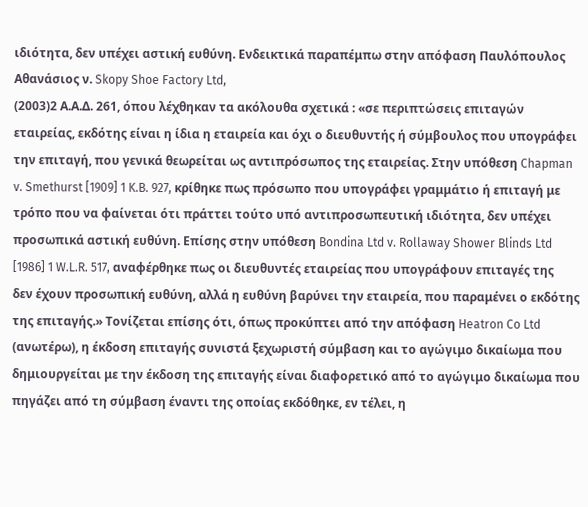ιδιότητα, δεν υπέχει αστική ευθύνη. Ενδεικτικά παραπέμπω στην απόφαση Παυλόπουλος Αθανάσιος ν. Skopy Shoe Factory Ltd,
(2003)2 Α.Α.Δ. 261, όπου λέχθηκαν τα ακόλουθα σχετικά : «σε περιπτώσεις επιταγών εταιρείας, εκδότης είναι η ίδια η εταιρεία και όχι ο διευθυντής ή σύμβουλος που υπογράφει την επιταγή, που γενικά θεωρείται ως αντιπρόσωπος της εταιρείας. Στην υπόθεση Chapman v. Smethurst [1909] 1 K.B. 927, κρίθηκε πως πρόσωπο που υπογράφει γραμμάτιο ή επιταγή με τρόπο που να φαίνεται ότι πράττει τούτο υπό αντιπροσωπευτική ιδιότητα, δεν υπέχει προσωπικά αστική ευθύνη. Επίσης στην υπόθεση Bondina Ltd v. Rollaway Shower Blinds Ltd [1986] 1 W.L.R. 517, αναφέρθηκε πως οι διευθυντές εταιρείας που υπογράφουν επιταγές της δεν έχουν προσωπική ευθύνη, αλλά η ευθύνη βαρύνει την εταιρεία, που παραμένει ο εκδότης της επιταγής.» Τονίζεται επίσης ότι, όπως προκύπτει από την απόφαση Heatron Co Ltd (ανωτέρω), η έκδοση επιταγής συνιστά ξεχωριστή σύμβαση και το αγώγιμο δικαίωμα που δημιουργείται με την έκδοση της επιταγής είναι διαφορετικό από το αγώγιμο δικαίωμα που πηγάζει από τη σύμβαση έναντι της οποίας εκδόθηκε, εν τέλει, η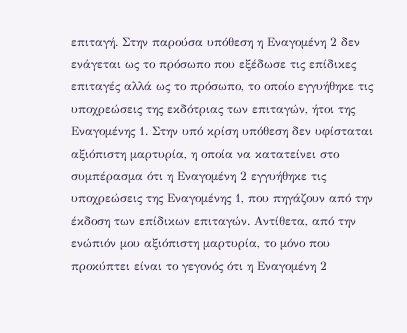επιταγή. Στην παρούσα υπόθεση η Εναγομένη 2 δεν ενάγεται ως το πρόσωπο που εξέδωσε τις επίδικες επιταγές αλλά ως το πρόσωπο, το οποίο εγγυήθηκε τις υποχρεώσεις της εκδότριας των επιταγών, ήτοι της Εναγομένης 1. Στην υπό κρίση υπόθεση δεν υφίσταται αξιόπιστη μαρτυρία, η οποία να κατατείνει στο συμπέρασμα ότι η Εναγομένη 2 εγγυήθηκε τις υποχρεώσεις της Εναγομένης 1, που πηγάζουν από την έκδοση των επίδικων επιταγών. Αντίθετα, από την ενώπιόν μου αξιόπιστη μαρτυρία, το μόνο που προκύπτει είναι το γεγονός ότι η Εναγομένη 2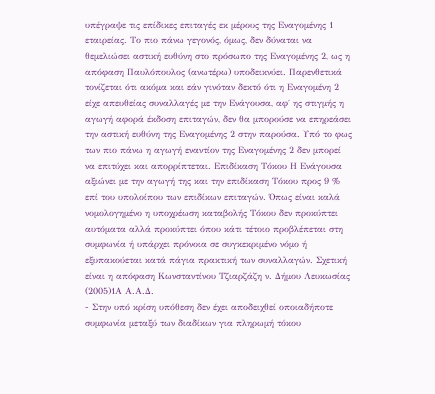υπέγραψε τις επίδικες επιταγές εκ μέρους της Εναγομένης 1 εταιρείας. Το πιο πάνω γεγονός, όμως, δεν δύναται να θεμελιώσει αστική ευθύνη στο πρόσωπο της Εναγομένης 2, ως η απόφαση Παυλόπουλος (ανωτέρω) υποδεικνύει. Παρενθετικά τονίζεται ότι ακόμα και εάν γινόταν δεκτό ότι η Εναγομένη 2 είχε απευθείας συναλλαγές με την Ενάγουσα, αφ΄ ης στιγμής η αγωγή αφορά έκδοση επιταγών, δεν θα μπορούσε να επηρεάσει την αστική ευθύνη της Εναγομένης 2 στην παρούσα. Υπό το φως των πιο πάνω η αγωγή εναντίον της Εναγομένης 2 δεν μπορεί να επιτύχει και απορρίπτεται. Επιδίκαση Τόκου Η Ενάγουσα αξιώνει με την αγωγή της και την επιδίκαση Τόκου προς 9 % επί του υπολοίπου των επιδίκων επιταγών. Όπως είναι καλά νομολογημένο η υποχρέωση καταβολής Τόκου δεν προκύπτει αυτόματα αλλά προκύπτει όπου κάτι τέτοιο προβλέπεται στη συμφωνία ή υπάρχει πρόνοια σε συγκεκριμένο νόμο ή εξυπακούεται κατά πάγια πρακτική των συναλλαγών. Σχετική είναι η απόφαση Κωνσταντίνου Τζιαρζάζη ν. Δήμου Λευκωσίας
(2005)1Α Α.Α.Δ.
- Στην υπό κρίση υπόθεση δεν έχει αποδειχθεί οποιαδήποτε συμφωνία μεταξύ των διαδίκων για πληρωμή τόκου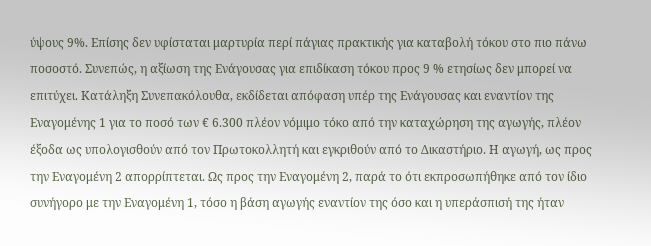ύψους 9%. Επίσης δεν υφίσταται μαρτυρία περί πάγιας πρακτικής για καταβολή τόκου στο πιο πάνω ποσοστό. Συνεπώς, η αξίωση της Ενάγουσας για επιδίκαση τόκου προς 9 % ετησίως δεν μπορεί να επιτύχει. Κατάληξη Συνεπακόλουθα, εκδίδεται απόφαση υπέρ της Ενάγουσας και εναντίον της Εναγομένης 1 για το ποσό των € 6.300 πλέον νόμιμο τόκο από την καταχώρηση της αγωγής, πλέον έξοδα ως υπολογισθούν από τον Πρωτοκολλητή και εγκριθούν από το Δικαστήριο. Η αγωγή, ως προς την Εναγομένη 2 απορρίπτεται. Ως προς την Εναγομένη 2, παρά το ότι εκπροσωπήθηκε από τον ίδιο συνήγορο με την Εναγομένη 1, τόσο η βάση αγωγής εναντίον της όσο και η υπεράσπισή της ήταν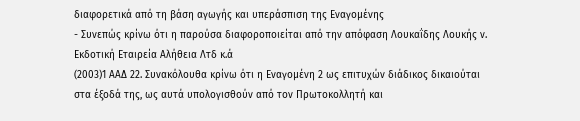διαφορετικά από τη βάση αγωγής και υπεράσπιση της Εναγομένης
- Συνεπώς κρίνω ότι η παρούσα διαφοροποιείται από την απόφαση Λουκαΐδης Λουκής ν. Εκδοτική Εταιρεία Αλήθεια Λτδ κ.ά
(2003)1 ΑΑΔ 22. Συνακόλουθα κρίνω ότι η Εναγομένη 2 ως επιτυχών διάδικος δικαιούται στα έξοδά της, ως αυτά υπολογισθούν από τον Πρωτοκολλητή και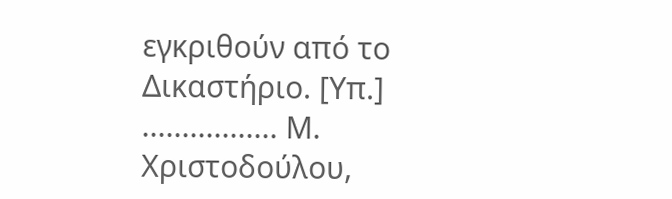εγκριθούν από το Δικαστήριο. [Υπ.] ................. Μ. Χριστοδούλου,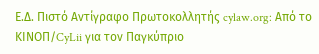Ε.Δ. Πιστό Αντίγραφο Πρωτοκολλητής cylaw.org: Από το ΚΙΝOΠ/CyLii για τον Παγκύπριο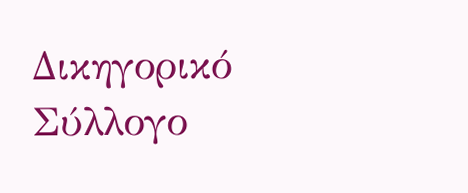Δικηγορικό Σύλλογο